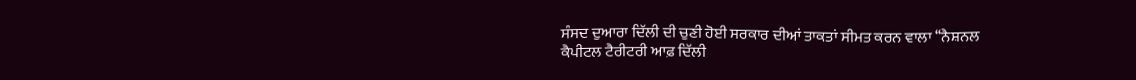ਸੰਸਦ ਦੁਆਰਾ ਦਿੱਲੀ ਦੀ ਚੁਣੀ ਹੋਈ ਸਰਕਾਰ ਦੀਆਂ ਤਾਕਤਾਂ ਸੀਮਤ ਕਰਨ ਵਾਲਾ ‘‘ਨੈਸ਼ਨਲ ਕੈਪੀਟਲ ਟੈਰੀਟਰੀ ਆਫ਼ ਦਿੱਲੀ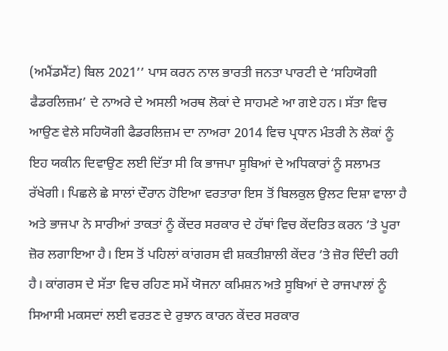(ਅਮੈਂਡਮੈਂਟ) ਬਿਲ 2021’’ ਪਾਸ ਕਰਨ ਨਾਲ ਭਾਰਤੀ ਜਨਤਾ ਪਾਰਟੀ ਦੇ ‘ਸਹਿਯੋਗੀ ਫੈਡਰਲਿਜ਼ਮ’ ਦੇ ਨਾਅਰੇ ਦੇ ਅਸਲੀ ਅਰਥ ਲੋਕਾਂ ਦੇ ਸਾਹਮਣੇ ਆ ਗਏ ਹਨ। ਸੱਤਾ ਵਿਚ ਆਉਣ ਵੇਲੇ ਸਹਿਯੋਗੀ ਫੈਡਰਲਿਜ਼ਮ ਦਾ ਨਾਅਰਾ 2014 ਵਿਚ ਪ੍ਰਧਾਨ ਮੰਤਰੀ ਨੇ ਲੋਕਾਂ ਨੂੰ ਇਹ ਯਕੀਨ ਦਿਵਾਉਣ ਲਈ ਦਿੱਤਾ ਸੀ ਕਿ ਭਾਜਪਾ ਸੂਬਿਆਂ ਦੇ ਅਧਿਕਾਰਾਂ ਨੂੰ ਸਲਾਮਤ ਰੱਖੇਗੀ। ਪਿਛਲੇ ਛੇ ਸਾਲਾਂ ਦੌਰਾਨ ਹੋਇਆ ਵਰਤਾਰਾ ਇਸ ਤੋਂ ਬਿਲਕੁਲ ਉਲਟ ਦਿਸ਼ਾ ਵਾਲਾ ਹੈ ਅਤੇ ਭਾਜਪਾ ਨੇ ਸਾਰੀਆਂ ਤਾਕਤਾਂ ਨੂੰ ਕੇਂਦਰ ਸਰਕਾਰ ਦੇ ਹੱਥਾਂ ਵਿਚ ਕੇਂਦਰਿਤ ਕਰਨ ’ਤੇ ਪੂਰਾ ਜ਼ੋਰ ਲਗਾਇਆ ਹੈ। ਇਸ ਤੋਂ ਪਹਿਲਾਂ ਕਾਂਗਰਸ ਵੀ ਸ਼ਕਤੀਸ਼ਾਲੀ ਕੇਂਦਰ ’ਤੇ ਜ਼ੋਰ ਦਿੰਦੀ ਰਹੀ ਹੈ। ਕਾਂਗਰਸ ਦੇ ਸੱਤਾ ਵਿਚ ਰਹਿਣ ਸਮੇਂ ਯੋਜਨਾ ਕਮਿਸ਼ਨ ਅਤੇ ਸੂਬਿਆਂ ਦੇ ਰਾਜਪਾਲਾਂ ਨੂੰ ਸਿਆਸੀ ਮਕਸਦਾਂ ਲਈ ਵਰਤਣ ਦੇ ਰੁਝਾਨ ਕਾਰਨ ਕੇਂਦਰ ਸਰਕਾਰ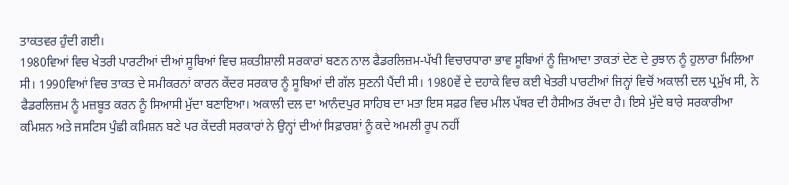ਤਾਕਤਵਰ ਹੁੰਦੀ ਗਈ।
1980ਵਿਆਂ ਵਿਚ ਖੇਤਰੀ ਪਾਰਟੀਆਂ ਦੀਆਂ ਸੂਬਿਆਂ ਵਿਚ ਸ਼ਕਤੀਸ਼ਾਲੀ ਸਰਕਾਰਾਂ ਬਣਨ ਨਾਲ ਫੈਡਰਲਿਜ਼ਮ-ਪੱਖੀ ਵਿਚਾਰਧਾਰਾ ਭਾਵ ਸੂਬਿਆਂ ਨੂੰ ਜ਼ਿਆਦਾ ਤਾਕਤਾਂ ਦੇਣ ਦੇ ਰੁਝਾਨ ਨੂੰ ਹੁਲਾਰਾ ਮਿਲਿਆ ਸੀ। 1990ਵਿਆਂ ਵਿਚ ਤਾਕਤ ਦੇ ਸਮੀਕਰਨਾਂ ਕਾਰਨ ਕੇਂਦਰ ਸਰਕਾਰ ਨੂੰ ਸੂਬਿਆਂ ਦੀ ਗੱਲ ਸੁਣਨੀ ਪੈਂਦੀ ਸੀ। 1980ਵੇਂ ਦੇ ਦਹਾਕੇ ਵਿਚ ਕਈ ਖੇਤਰੀ ਪਾਰਟੀਆਂ ਜਿਨ੍ਹਾਂ ਵਿਚੋਂ ਅਕਾਲੀ ਦਲ ਪ੍ਰਮੁੱਖ ਸੀ, ਨੇ ਫੈਡਰਲਿਜ਼ਮ ਨੂੰ ਮਜ਼ਬੂਤ ਕਰਨ ਨੂੰ ਸਿਆਸੀ ਮੁੱਦਾ ਬਣਾਇਆ। ਅਕਾਲੀ ਦਲ ਦਾ ਆਨੰਦਪੁਰ ਸਾਹਿਬ ਦਾ ਮਤਾ ਇਸ ਸਫ਼ਰ ਵਿਚ ਮੀਲ ਪੱਥਰ ਦੀ ਹੈਸੀਅਤ ਰੱਖਦਾ ਹੈ। ਇਸੇ ਮੁੱਦੇ ਬਾਰੇ ਸਰਕਾਰੀਆ ਕਮਿਸ਼ਨ ਅਤੇ ਜਸਟਿਸ ਪੁੰਛੀ ਕਮਿਸ਼ਨ ਬਣੇ ਪਰ ਕੇਂਦਰੀ ਸਰਕਾਰਾਂ ਨੇ ਉਨ੍ਹਾਂ ਦੀਆਂ ਸਿਫ਼ਾਰਸ਼ਾਂ ਨੂੰ ਕਦੇ ਅਮਲੀ ਰੂਪ ਨਹੀਂ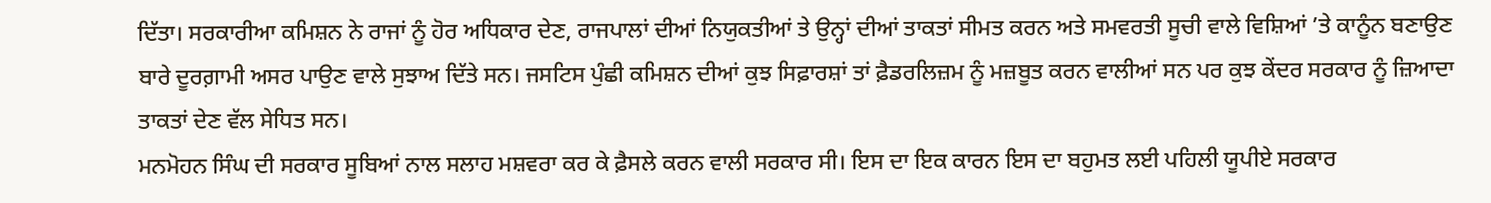ਦਿੱਤਾ। ਸਰਕਾਰੀਆ ਕਮਿਸ਼ਨ ਨੇ ਰਾਜਾਂ ਨੂੰ ਹੋਰ ਅਧਿਕਾਰ ਦੇਣ, ਰਾਜਪਾਲਾਂ ਦੀਆਂ ਨਿਯੁਕਤੀਆਂ ਤੇ ਉਨ੍ਹਾਂ ਦੀਆਂ ਤਾਕਤਾਂ ਸੀਮਤ ਕਰਨ ਅਤੇ ਸਮਵਰਤੀ ਸੂਚੀ ਵਾਲੇ ਵਿਸ਼ਿਆਂ ’ਤੇ ਕਾਨੂੰਨ ਬਣਾਉਣ ਬਾਰੇ ਦੂਰਗ਼ਾਮੀ ਅਸਰ ਪਾਉਣ ਵਾਲੇ ਸੁਝਾਅ ਦਿੱਤੇ ਸਨ। ਜਸਟਿਸ ਪੁੰਛੀ ਕਮਿਸ਼ਨ ਦੀਆਂ ਕੁਝ ਸਿਫ਼ਾਰਸ਼ਾਂ ਤਾਂ ਫ਼ੈਡਰਲਿਜ਼ਮ ਨੂੰ ਮਜ਼ਬੂਤ ਕਰਨ ਵਾਲੀਆਂ ਸਨ ਪਰ ਕੁਝ ਕੇਂਦਰ ਸਰਕਾਰ ਨੂੰ ਜ਼ਿਆਦਾ ਤਾਕਤਾਂ ਦੇਣ ਵੱਲ ਸੇਧਿਤ ਸਨ।
ਮਨਮੋਹਨ ਸਿੰਘ ਦੀ ਸਰਕਾਰ ਸੂਬਿਆਂ ਨਾਲ ਸਲਾਹ ਮਸ਼ਵਰਾ ਕਰ ਕੇ ਫ਼ੈਸਲੇ ਕਰਨ ਵਾਲੀ ਸਰਕਾਰ ਸੀ। ਇਸ ਦਾ ਇਕ ਕਾਰਨ ਇਸ ਦਾ ਬਹੁਮਤ ਲਈ ਪਹਿਲੀ ਯੂਪੀਏ ਸਰਕਾਰ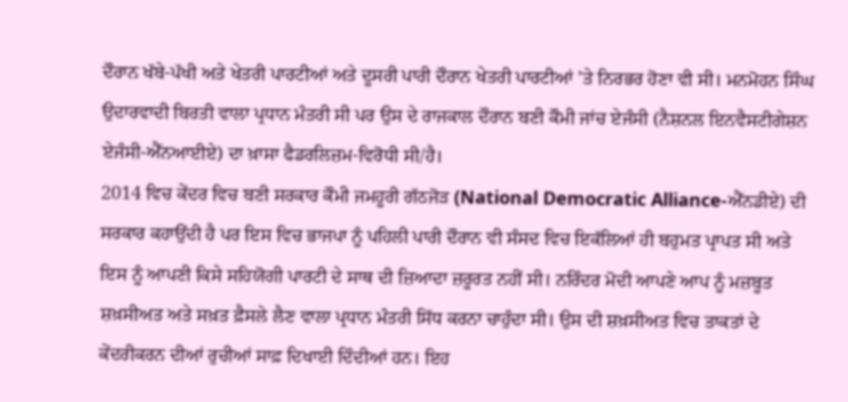ਦੌਰਾਨ ਖੱਬੇ-ਪੱਖੀ ਅਤੇ ਖੇਤਰੀ ਪਾਰਟੀਆਂ ਅਤੇ ਦੂਸਰੀ ਪਾਰੀ ਦੌਰਾਨ ਖੇਤਰੀ ਪਾਰਟੀਆਂ ’ਤੇ ਨਿਰਭਰ ਹੋਣਾ ਵੀ ਸੀ। ਮਨਮੋਹਨ ਸਿੰਘ ਉਦਾਰਵਾਦੀ ਬਿਰਤੀ ਵਾਲਾ ਪ੍ਰਧਾਨ ਮੰਤਰੀ ਸੀ ਪਰ ਉਸ ਦੇ ਰਾਜਕਾਲ ਦੌਰਾਨ ਬਣੀ ਕੌਮੀ ਜਾਂਚ ਏਜੰਸੀ (ਨੈਸ਼ਨਲ ਇਨਵੈਸਟੀਗੇਸ਼ਨ ਏਜੰਸੀ-ਐੱਨਆਈਏ) ਦਾ ਖ਼ਾਸਾ ਫੈਡਰਲਿਜ਼ਮ-ਵਿਰੋਧੀ ਸੀ/ਹੈ।
2014 ਵਿਚ ਕੇਂਦਰ ਵਿਚ ਬਣੀ ਸਰਕਾਰ ਕੌਮੀ ਜਮਹੂਰੀ ਗੱਠਜੋੜ (National Democratic Alliance-ਐੱਨਡੀਏ) ਦੀ ਸਰਕਾਰ ਕਹਾਉਂਦੀ ਹੈ ਪਰ ਇਸ ਵਿਚ ਭਾਜਪਾ ਨੂੰ ਪਹਿਲੀ ਪਾਰੀ ਦੌਰਾਨ ਵੀ ਸੰਸਦ ਵਿਚ ਇਕੱਲਿਆਂ ਹੀ ਬਹੁਮਤ ਪ੍ਰਾਪਤ ਸੀ ਅਤੇ ਇਸ ਨੂੰ ਆਪਣੀ ਕਿਸੇ ਸਹਿਯੋਗੀ ਪਾਰਟੀ ਦੇ ਸਾਥ ਦੀ ਜ਼ਿਆਦਾ ਜ਼ਰੂਰਤ ਨਹੀਂ ਸੀ। ਨਰਿੰਦਰ ਮੋਦੀ ਆਪਣੇ ਆਪ ਨੂੰ ਮਜ਼ਬੂਤ ਸ਼ਖ਼ਸੀਅਤ ਅਤੇ ਸਖ਼ਤ ਫ਼ੈਸਲੇ ਲੈਣ ਵਾਲਾ ਪ੍ਰਧਾਨ ਮੰਤਰੀ ਸਿੱਧ ਕਰਨਾ ਚਾਹੁੰਦਾ ਸੀ। ਉਸ ਦੀ ਸ਼ਖ਼ਸੀਅਤ ਵਿਚ ਤਾਕਤਾਂ ਦੇ ਕੇਂਦਰੀਕਰਨ ਦੀਆਂ ਰੁਚੀਆਂ ਸਾਫ਼ ਦਿਖਾਈ ਦਿੰਦੀਆਂ ਹਨ। ਇਹ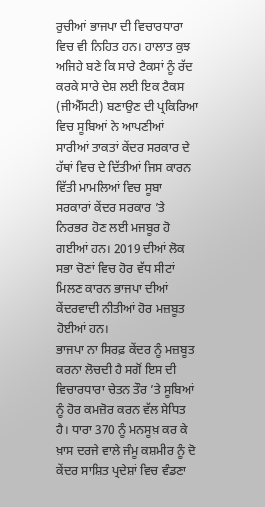ਰੁਚੀਆਂ ਭਾਜਪਾ ਦੀ ਵਿਚਾਰਧਾਰਾ ਵਿਚ ਵੀ ਨਿਹਿਤ ਹਨ। ਹਾਲਾਤ ਕੁਝ ਅਜਿਹੇ ਬਣੇ ਕਿ ਸਾਰੇ ਟੈਕਸਾਂ ਨੂੰ ਰੱਦ ਕਰਕੇ ਸਾਰੇ ਦੇਸ਼ ਲਈ ਇਕ ਟੈਕਸ (ਜੀਐੱਸਟੀ) ਬਣਾਉਣ ਦੀ ਪ੍ਰਕਿਰਿਆ ਵਿਚ ਸੂਬਿਆਂ ਨੇ ਆਪਣੀਆਂ ਸਾਰੀਆਂ ਤਾਕਤਾਂ ਕੇਂਦਰ ਸਰਕਾਰ ਦੇ ਹੱਥਾਂ ਵਿਚ ਦੇ ਦਿੱਤੀਆਂ ਜਿਸ ਕਾਰਨ ਵਿੱਤੀ ਮਾਮਲਿਆਂ ਵਿਚ ਸੂਬਾ ਸਰਕਾਰਾਂ ਕੇਂਦਰ ਸਰਕਾਰ ’ਤੇ ਨਿਰਭਰ ਹੋਣ ਲਈ ਮਜਬੂਰ ਹੋ ਗਈਆਂ ਹਨ। 2019 ਦੀਆਂ ਲੋਕ ਸਭਾ ਚੋਣਾਂ ਵਿਚ ਹੋਰ ਵੱਧ ਸੀਟਾਂ ਮਿਲਣ ਕਾਰਨ ਭਾਜਪਾ ਦੀਆਂ ਕੇਂਦਰਵਾਦੀ ਨੀਤੀਆਂ ਹੋਰ ਮਜ਼ਬੂਤ ਹੋਈਆਂ ਹਨ।
ਭਾਜਪਾ ਨਾ ਸਿਰਫ਼ ਕੇਂਦਰ ਨੂੰ ਮਜ਼ਬੂਤ ਕਰਨਾ ਲੋਚਦੀ ਹੈ ਸਗੋਂ ਇਸ ਦੀ ਵਿਚਾਰਧਾਰਾ ਚੇਤਨ ਤੌਰ ’ਤੇ ਸੂਬਿਆਂ ਨੂੰ ਹੋਰ ਕਮਜ਼ੋਰ ਕਰਨ ਵੱਲ ਸੇਧਿਤ ਹੈ। ਧਾਰਾ 370 ਨੂੰ ਮਨਸੂਖ਼ ਕਰ ਕੇ ਖ਼ਾਸ ਦਰਜੇ ਵਾਲੇ ਜੰਮੂ ਕਸ਼ਮੀਰ ਨੂੰ ਦੋ ਕੇਂਦਰ ਸਾਸ਼ਿਤ ਪ੍ਰਦੇਸ਼ਾਂ ਵਿਚ ਵੰਡਣਾ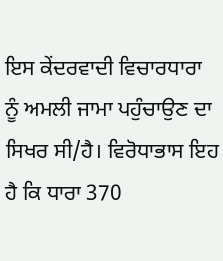ਇਸ ਕੇਂਦਰਵਾਦੀ ਵਿਚਾਰਧਾਰਾ ਨੂੰ ਅਮਲੀ ਜਾਮਾ ਪਹੁੰਚਾਉਣ ਦਾ ਸਿਖਰ ਸੀ/ਹੈ। ਵਿਰੋਧਾਭਾਸ ਇਹ ਹੈ ਕਿ ਧਾਰਾ 370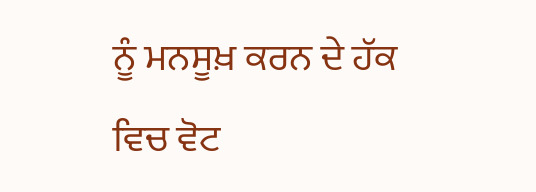ਨੂੰ ਮਨਸੂਖ਼ ਕਰਨ ਦੇ ਹੱਕ ਵਿਚ ਵੋਟ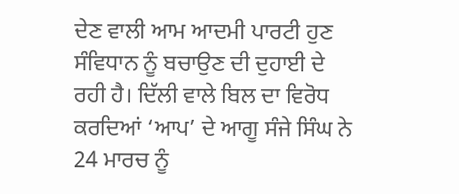ਦੇਣ ਵਾਲੀ ਆਮ ਆਦਮੀ ਪਾਰਟੀ ਹੁਣ ਸੰਵਿਧਾਨ ਨੂੰ ਬਚਾਉਣ ਦੀ ਦੁਹਾਈ ਦੇ ਰਹੀ ਹੈ। ਦਿੱਲੀ ਵਾਲੇ ਬਿਲ ਦਾ ਵਿਰੋਧ ਕਰਦਿਆਂ ‘ਆਪ’ ਦੇ ਆਗੂ ਸੰਜੇ ਸਿੰਘ ਨੇ 24 ਮਾਰਚ ਨੂੰ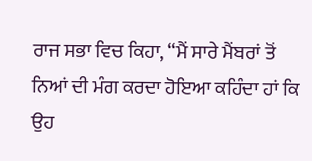ਰਾਜ ਸਭਾ ਵਿਚ ਕਿਹਾ, ‘‘ਮੈਂ ਸਾਰੇ ਮੈਂਬਰਾਂ ਤੋਂ ਨਿਆਂ ਦੀ ਮੰਗ ਕਰਦਾ ਹੋਇਆ ਕਹਿੰਦਾ ਹਾਂ ਕਿ ਉਹ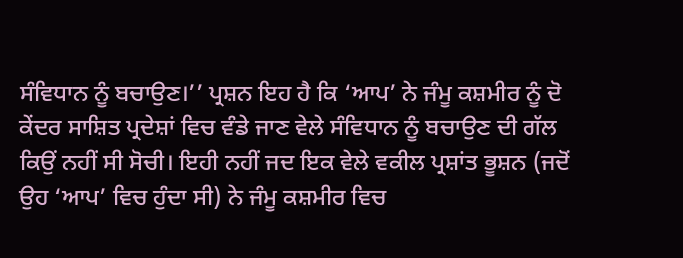ਸੰਵਿਧਾਨ ਨੂੰ ਬਚਾਉਣ।’’ ਪ੍ਰਸ਼ਨ ਇਹ ਹੈ ਕਿ ‘ਆਪ’ ਨੇ ਜੰਮੂ ਕਸ਼ਮੀਰ ਨੂੰ ਦੋ ਕੇਂਦਰ ਸਾਸ਼ਿਤ ਪ੍ਰਦੇਸ਼ਾਂ ਵਿਚ ਵੰਡੇ ਜਾਣ ਵੇਲੇ ਸੰਵਿਧਾਨ ਨੂੰ ਬਚਾਉਣ ਦੀ ਗੱਲ ਕਿਉਂ ਨਹੀਂ ਸੀ ਸੋਚੀ। ਇਹੀ ਨਹੀਂ ਜਦ ਇਕ ਵੇਲੇ ਵਕੀਲ ਪ੍ਰਸ਼ਾਂਤ ਭੂਸ਼ਨ (ਜਦੋਂ ਉਹ ‘ਆਪ’ ਵਿਚ ਹੁੰਦਾ ਸੀ) ਨੇ ਜੰਮੂ ਕਸ਼ਮੀਰ ਵਿਚ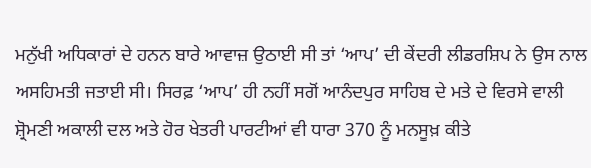ਮਨੁੱਖੀ ਅਧਿਕਾਰਾਂ ਦੇ ਹਨਨ ਬਾਰੇ ਆਵਾਜ਼ ਉਠਾਈ ਸੀ ਤਾਂ ‘ਆਪ’ ਦੀ ਕੇਂਦਰੀ ਲੀਡਰਸ਼ਿਪ ਨੇ ਉਸ ਨਾਲ ਅਸਹਿਮਤੀ ਜਤਾਈ ਸੀ। ਸਿਰਫ਼ ‘ਆਪ’ ਹੀ ਨਹੀਂ ਸਗੋਂ ਆਨੰਦਪੁਰ ਸਾਹਿਬ ਦੇ ਮਤੇ ਦੇ ਵਿਰਸੇ ਵਾਲੀ ਸ਼੍ਰੋਮਣੀ ਅਕਾਲੀ ਦਲ ਅਤੇ ਹੋਰ ਖੇਤਰੀ ਪਾਰਟੀਆਂ ਵੀ ਧਾਰਾ 370 ਨੂੰ ਮਨਸੂਖ਼ ਕੀਤੇ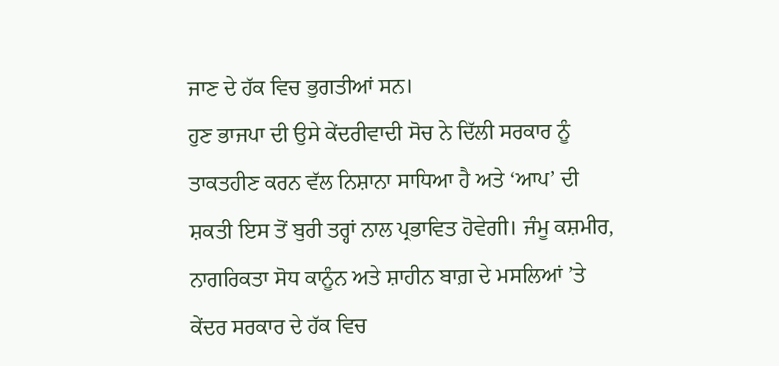ਜਾਣ ਦੇ ਹੱਕ ਵਿਚ ਭੁਗਤੀਆਂ ਸਨ।
ਹੁਣ ਭਾਜਪਾ ਦੀ ਉਸੇ ਕੇਂਦਰੀਵਾਦੀ ਸੋਚ ਨੇ ਦਿੱਲੀ ਸਰਕਾਰ ਨੂੰ ਤਾਕਤਹੀਣ ਕਰਨ ਵੱਲ ਨਿਸ਼ਾਨਾ ਸਾਧਿਆ ਹੈ ਅਤੇ ‘ਆਪ’ ਦੀ ਸ਼ਕਤੀ ਇਸ ਤੋਂ ਬੁਰੀ ਤਰ੍ਹਾਂ ਨਾਲ ਪ੍ਰਭਾਵਿਤ ਹੋਵੇਗੀ। ਜੰਮੂ ਕਸ਼ਮੀਰ, ਨਾਗਰਿਕਤਾ ਸੋਧ ਕਾਨੂੰਨ ਅਤੇ ਸ਼ਾਹੀਨ ਬਾਗ਼ ਦੇ ਮਸਲਿਆਂ ’ਤੇ ਕੇਂਦਰ ਸਰਕਾਰ ਦੇ ਹੱਕ ਵਿਚ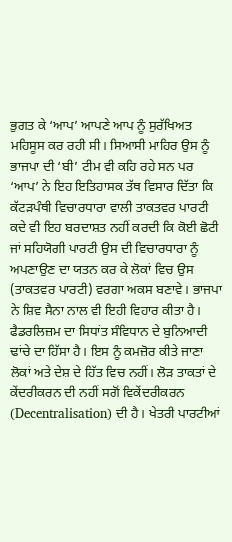ਭੁਗਤ ਕੇ ‘ਆਪ’ ਆਪਣੇ ਆਪ ਨੂੰ ਸੁਰੱਖਿਅਤ ਮਹਿਸੂਸ ਕਰ ਰਹੀ ਸੀ। ਸਿਆਸੀ ਮਾਹਿਰ ਉਸ ਨੂੰ ਭਾਜਪਾ ਦੀ ‘ਬੀ’ ਟੀਮ ਵੀ ਕਹਿ ਰਹੇ ਸਨ ਪਰ ‘ਆਪ’ ਨੇ ਇਹ ਇਤਿਹਾਸਕ ਤੱਥ ਵਿਸਾਰ ਦਿੱਤਾ ਕਿ ਕੱਟੜਪੰਥੀ ਵਿਚਾਰਧਾਰਾ ਵਾਲੀ ਤਾਕਤਵਰ ਪਾਰਟੀ ਕਦੇ ਵੀ ਇਹ ਬਰਦਾਸ਼ਤ ਨਹੀਂ ਕਰਦੀ ਕਿ ਕੋਈ ਛੋਟੀ ਜਾਂ ਸਹਿਯੋਗੀ ਪਾਰਟੀ ਉਸ ਦੀ ਵਿਚਾਰਧਾਰਾ ਨੂੰ ਅਪਣਾਉਣ ਦਾ ਯਤਨ ਕਰ ਕੇ ਲੋਕਾਂ ਵਿਚ ਉਸ (ਤਾਕਤਵਰ ਪਾਰਟੀ) ਵਰਗਾ ਅਕਸ ਬਣਾਵੇ। ਭਾਜਪਾ ਨੇ ਸ਼ਿਵ ਸੈਨਾ ਨਾਲ ਵੀ ਇਹੀ ਵਿਹਾਰ ਕੀਤਾ ਹੈ।
ਫੈਡਰਲਿਜ਼ਮ ਦਾ ਸਿਧਾਂਤ ਸੰਵਿਧਾਨ ਦੇ ਬੁਨਿਆਦੀ ਢਾਂਚੇ ਦਾ ਹਿੱਸਾ ਹੈ। ਇਸ ਨੂੰ ਕਮਜ਼ੋਰ ਕੀਤੇ ਜਾਣਾ ਲੋਕਾਂ ਅਤੇ ਦੇਸ਼ ਦੇ ਹਿੱਤ ਵਿਚ ਨਹੀਂ। ਲੋੜ ਤਾਕਤਾਂ ਦੇ ਕੇਂਦਰੀਕਰਨ ਦੀ ਨਹੀਂ ਸਗੋਂ ਵਿਕੇਂਦਰੀਕਰਨ (Decentralisation) ਦੀ ਹੈ। ਖੇਤਰੀ ਪਾਰਟੀਆਂ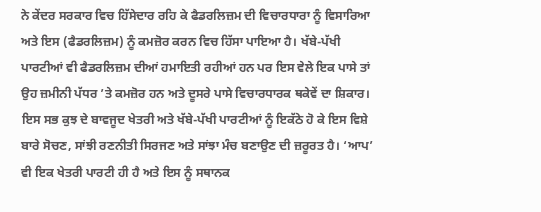ਨੇ ਕੇਂਦਰ ਸਰਕਾਰ ਵਿਚ ਹਿੱਸੇਦਾਰ ਰਹਿ ਕੇ ਫੈਡਰਲਿਜ਼ਮ ਦੀ ਵਿਚਾਰਧਾਰਾ ਨੂੰ ਵਿਸਾਰਿਆ ਅਤੇ ਇਸ (ਫੈਡਰਲਿਜ਼ਮ) ਨੂੰ ਕਮਜ਼ੋਰ ਕਰਨ ਵਿਚ ਹਿੱਸਾ ਪਾਇਆ ਹੈ। ਖੱਬੇ-ਪੱਖੀ ਪਾਰਟੀਆਂ ਵੀ ਫੈਡਰਲਿਜ਼ਮ ਦੀਆਂ ਹਮਾਇਤੀ ਰਹੀਆਂ ਹਨ ਪਰ ਇਸ ਵੇਲੇ ਇਕ ਪਾਸੇ ਤਾਂ ਉਹ ਜ਼ਮੀਨੀ ਪੱਧਰ ’ਤੇ ਕਮਜ਼ੋਰ ਹਨ ਅਤੇ ਦੂਸਰੇ ਪਾਸੇ ਵਿਚਾਰਧਾਰਕ ਥਕੇਵੇਂ ਦਾ ਸ਼ਿਕਾਰ। ਇਸ ਸਭ ਕੁਝ ਦੇ ਬਾਵਜੂਦ ਖੇਤਰੀ ਅਤੇ ਖੱਬੇ-ਪੱਖੀ ਪਾਰਟੀਆਂ ਨੂੰ ਇਕੱਠੇ ਹੋ ਕੇ ਇਸ ਵਿਸ਼ੇ ਬਾਰੇ ਸੋਚਣ, ਸਾਂਝੀ ਰਣਨੀਤੀ ਸਿਰਜਣ ਅਤੇ ਸਾਂਝਾ ਮੰਚ ਬਣਾਉਣ ਦੀ ਜ਼ਰੂਰਤ ਹੈ। ‘ਆਪ’ ਵੀ ਇਕ ਖੇਤਰੀ ਪਾਰਟੀ ਹੀ ਹੈ ਅਤੇ ਇਸ ਨੂੰ ਸਥਾਨਕ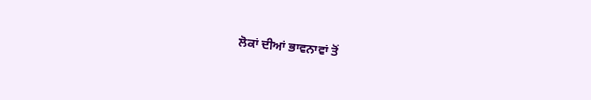ਲੋਕਾਂ ਦੀਆਂ ਭਾਵਨਾਵਾਂ ਤੋਂ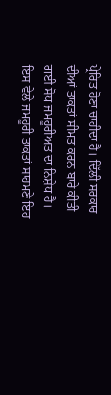ਪ੍ਰੇਰਿਤ ਹੋਣਾ ਚਾਹੀਦਾ ਹੈ। ਦਿੱਲੀ ਸਰਕਾਰ ਦੀਆਂ ਤਾਕਤਾਂ ਸੀਮਤ ਕਰਨ ਬਾਰੇ ਕੀਤੀ ਗਈ ਸੋਧ ਜਮਹੂਰੀਅਤ ਦਾ ਨਿਸ਼ੇਧ ਹੈ। ਇਸ ਵੇਲੇ ਜਮਹੂਰੀ ਤਾਕਤਾਂ ਸਾਹਮਣੇ ਇਹ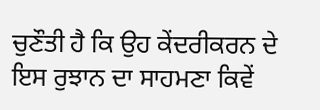ਚੁਣੌਤੀ ਹੈ ਕਿ ਉਹ ਕੇਂਦਰੀਕਰਨ ਦੇ ਇਸ ਰੁਝਾਨ ਦਾ ਸਾਹਮਣਾ ਕਿਵੇਂ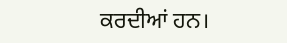ਕਰਦੀਆਂ ਹਨ।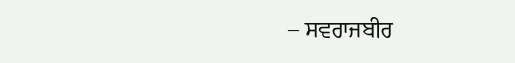– ਸਵਰਾਜਬੀਰ